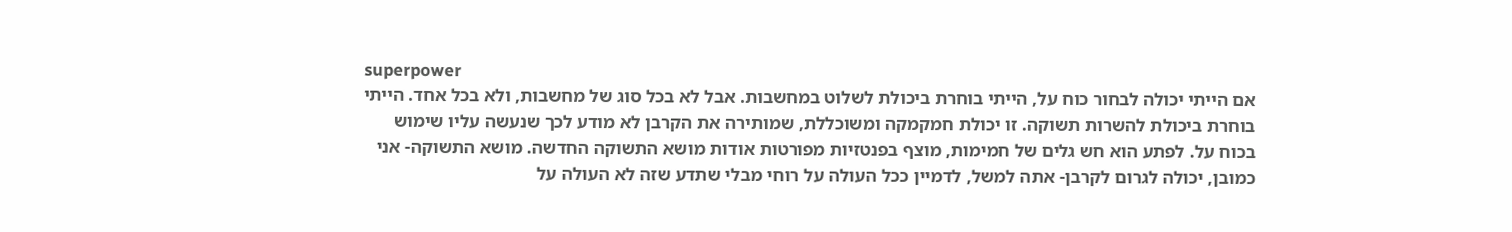superpower
אם הייתי יכולה לבחור כוח על, הייתי בוחרת ביכולת לשלוט במחשבות. אבל לא בכל סוג של מחשבות, ולא בכל אחד. הייתי בוחרת ביכולת להשרות תשוקה. זו יכולת חמקמקה ומשוכללת, שמותירה את הקרבן לא מודע לכך שנעשה עליו שימוש בכוח על. לפתע הוא חש גלים של חמימות, מוצף בפנטזיות מפורטות אודות מושא התשוקה החדשה. מושא התשוקה- אני כמובן, יכולה לגרום לקרבן- אתה למשל, לדמיין ככל העולה על רוחי מבלי שתדע שזה לא העולה על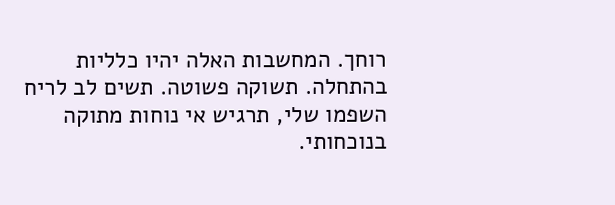רוחך. המחשבות האלה יהיו כלליות בהתחלה. תשוקה פשוטה. תשים לב לריח השפמו שלי, תרגיש אי נוחות מתוקה בנוכחותי.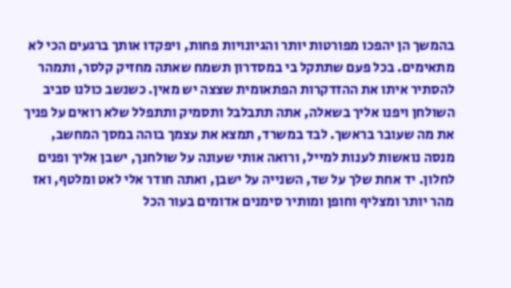בהמשך הן יהפכו מפורטות יותר והגיונויות פחות, ויפקדו אותך ברגעים הכי לא מתאימים. בכל פעם שתתקל בי במסדרון תשמח שאתה מחזיק קלסר, ותמהר להסתיר איתו את ההזדקרות הפתאומית שצצה יש מאין. כשנשב כולנו סביב השולחן ויפנו אליך בשאלה, אתה תתבלבל ותסמיק ותתפלל שלא רואים על פניך את מה שעובר בראשך. לבד במשרד, תמצא את עצמך בוהה במסך המחשב, מנסה נואשות לענות למייל, ורואה אותי שעונה על שולחנך, ישבן אליך ופנים לחלון. יד אחת שלך על שד, השנייה על ישבן, ואתה חודר אלי לאט ומלטף, ואז מהר יותר ומצליף וחופן ומותיר סימנים אדומים בעור הכל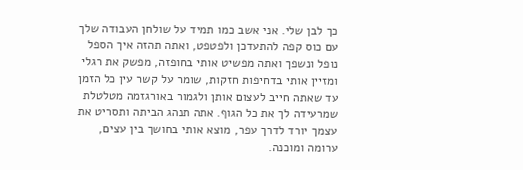כך לבן שלי. אני אשב כמו תמיד על שולחן העבודה שלך עם כוס קפה להתעדכן ולפטפט, ואתה תהזה איך הספל נופל ונשפך ואתה מפשיט אותי בחופזה, מפשק את רגלי ומזיין אותי בדחיפות חזקות, שומר על קשר עין כל הזמן עד שאתה חייב לעצום אותן ולגמור באורגזמה מטלטלת שמרעידה לך את כל הגוף. אתה תנהג הביתה ותסריט את עצמך יורד לדרך עפר, מוצא אותי בחושך בין עצים, ערומה ומוכנה.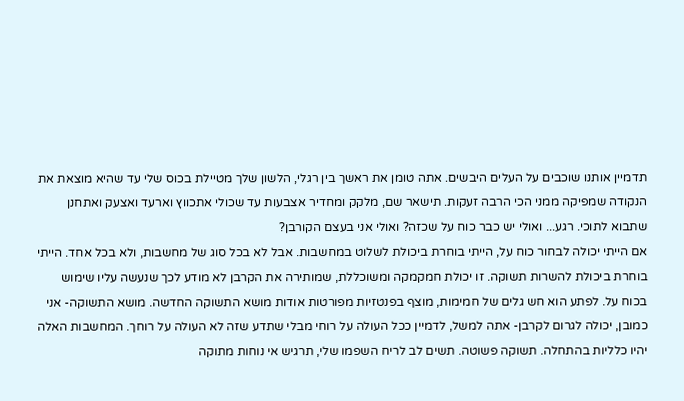תדמיין אותנו שוכבים על העלים היבשים. אתה טומן את ראשך בין רגלי, הלשון שלך מטיילת בכוס שלי עד שהיא מוצאת את הנקודה שמפיקה ממני הכי הרבה זעקות. תישאר שם, מלקק ומחדיר אצבעות עד שכולי אתכווץ וארעד ואצעק ואתחנן שתבוא לתוכי. רגע... ואולי יש כבר כוח על שכזה? ואולי אני בעצם הקורבן?
אם הייתי יכולה לבחור כוח על, הייתי בוחרת ביכולת לשלוט במחשבות. אבל לא בכל סוג של מחשבות, ולא בכל אחד. הייתי בוחרת ביכולת להשרות תשוקה. זו יכולת חמקמקה ומשוכללת, שמותירה את הקרבן לא מודע לכך שנעשה עליו שימוש בכוח על. לפתע הוא חש גלים של חמימות, מוצף בפנטזיות מפורטות אודות מושא התשוקה החדשה. מושא התשוקה- אני כמובן, יכולה לגרום לקרבן- אתה למשל, לדמיין ככל העולה על רוחי מבלי שתדע שזה לא העולה על רוחך. המחשבות האלה יהיו כלליות בהתחלה. תשוקה פשוטה. תשים לב לריח השפמו שלי, תרגיש אי נוחות מתוקה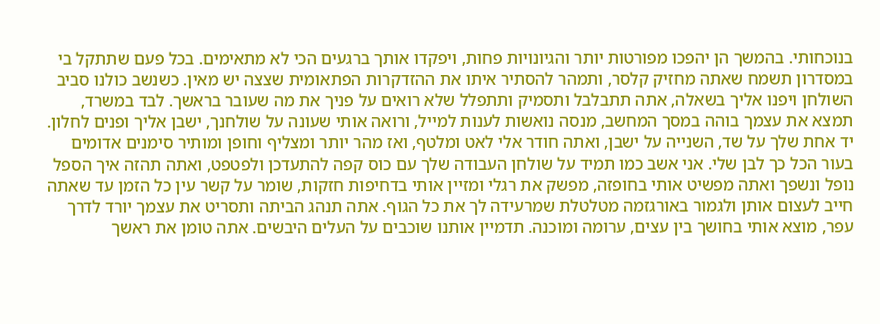בנוכחותי. בהמשך הן יהפכו מפורטות יותר והגיונויות פחות, ויפקדו אותך ברגעים הכי לא מתאימים. בכל פעם שתתקל בי במסדרון תשמח שאתה מחזיק קלסר, ותמהר להסתיר איתו את ההזדקרות הפתאומית שצצה יש מאין. כשנשב כולנו סביב השולחן ויפנו אליך בשאלה, אתה תתבלבל ותסמיק ותתפלל שלא רואים על פניך את מה שעובר בראשך. לבד במשרד, תמצא את עצמך בוהה במסך המחשב, מנסה נואשות לענות למייל, ורואה אותי שעונה על שולחנך, ישבן אליך ופנים לחלון. יד אחת שלך על שד, השנייה על ישבן, ואתה חודר אלי לאט ומלטף, ואז מהר יותר ומצליף וחופן ומותיר סימנים אדומים בעור הכל כך לבן שלי. אני אשב כמו תמיד על שולחן העבודה שלך עם כוס קפה להתעדכן ולפטפט, ואתה תהזה איך הספל נופל ונשפך ואתה מפשיט אותי בחופזה, מפשק את רגלי ומזיין אותי בדחיפות חזקות, שומר על קשר עין כל הזמן עד שאתה חייב לעצום אותן ולגמור באורגזמה מטלטלת שמרעידה לך את כל הגוף. אתה תנהג הביתה ותסריט את עצמך יורד לדרך עפר, מוצא אותי בחושך בין עצים, ערומה ומוכנה. תדמיין אותנו שוכבים על העלים היבשים. אתה טומן את ראשך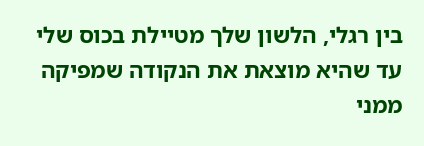בין רגלי, הלשון שלך מטיילת בכוס שלי עד שהיא מוצאת את הנקודה שמפיקה ממני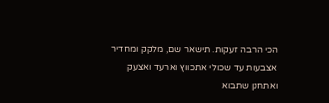הכי הרבה זעקות. תישאר שם, מלקק ומחדיר אצבעות עד שכולי אתכווץ וארעד ואצעק ואתחנן שתבוא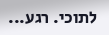לתוכי. רגע...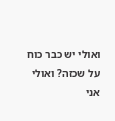ואולי יש כבר כוח על שכזה? ואולי אני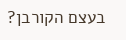בעצם הקורבן?